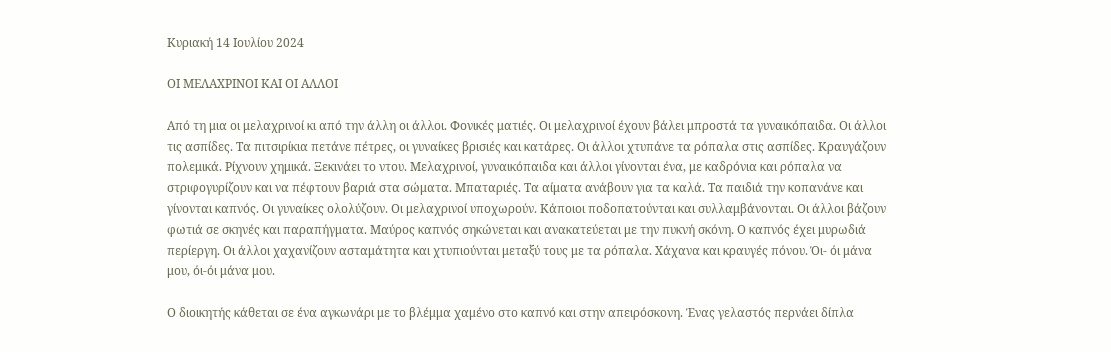Κυριακή 14 Ιουλίου 2024

ΟΙ ΜΕΛΑΧΡΙΝΟΙ ΚΑΙ ΟΙ ΑΛΛΟΙ

Από τη μια οι μελαχρινοί κι από την άλλη οι άλλοι. Φονικές ματιές. Οι μελαχρινοί έχουν βάλει μπροστά τα γυναικόπαιδα. Οι άλλοι τις ασπίδες. Τα πιτσιρίκια πετάνε πέτρες, οι γυναίκες βρισιές και κατάρες. Οι άλλοι χτυπάνε τα ρόπαλα στις ασπίδες. Κραυγάζουν πολεμικά. Ρίχνουν χημικά. Ξεκινάει το ντου. Μελαχρινοί, γυναικόπαιδα και άλλοι γίνονται ένα, με καδρόνια και ρόπαλα να στριφογυρίζουν και να πέφτουν βαριά στα σώματα. Μπαταριές. Τα αίματα ανάβουν για τα καλά. Τα παιδιά την κοπανάνε και γίνονται καπνός. Οι γυναίκες ολολύζουν. Οι μελαχρινοί υποχωρούν. Κάποιοι ποδοπατούνται και συλλαμβάνονται. Οι άλλοι βάζουν φωτιά σε σκηνές και παραπήγματα. Μαύρος καπνός σηκώνεται και ανακατεύεται με την πυκνή σκόνη. Ο καπνός έχει μυρωδιά περίεργη. Οι άλλοι χαχανίζουν ασταμάτητα και χτυπιούνται μεταξύ τους με τα ρόπαλα. Χάχανα και κραυγές πόνου. Όι- όι μάνα μου, όι-όι μάνα μου.

Ο διοικητής κάθεται σε ένα αγκωνάρι με το βλέμμα χαμένο στο καπνό και στην απειρόσκονη. Ένας γελαστός περνάει δίπλα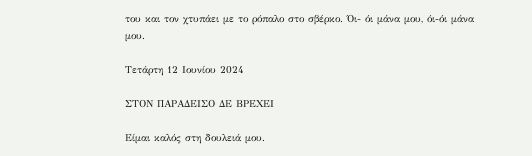του και τον χτυπάει με το ρόπαλο στο σβέρκο. Όι- όι μάνα μου, όι-όι μάνα μου.

Τετάρτη 12 Ιουνίου 2024

ΣΤΟΝ ΠΑΡΑΔΕΙΣΟ ΔΕ ΒΡΕΧΕΙ

Είμαι καλός στη δουλειά μου.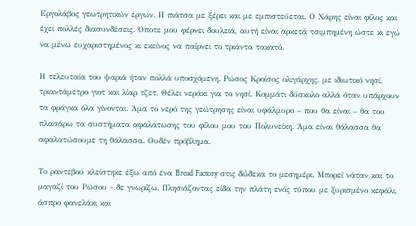Εργολάβος γεωτρητικών έργων. Η πιάτσα με ξέρει και με εμπιστεύεται. Ο Χάρης είναι φίλος και έχει πολλές διασυνδέσεις. Όποτε μου φέρνει δουλειά, αυτή είναι αρκετά τσιμπημένη ώστε κι εγώ να μένω ευχαριστημένος κι εκείνος να παίρνει το τριάντα τακατό.

Η τελευταία του ψαριά ήταν πολλά υποσχόμενη. Ρώσος Κροίσος ολιγάρχης, με ιδιωτικό νησί, τριαντάμετρο γιοτ και λίαρ τζετ. Θέλει νεράκι για το νησί. Κομμάτι δύσκολο αλλά όταν υπάρχουν τα φράγκα όλα γίνονται. Άμα το νερό της γεώτρησης είναι υφάλμυρο – που θα είναι – θα του πλασάρω τα συστήματα αφαλάτωσης του φίλου μου του Πολυνείκη. Άμα είναι θάλασσα θα αφαλατώσουμε τη θάλασσα. Ουδέν πρόβλημα.

Το ραντεβού κλείστηκε έξω από ένα Bread Factory στις δώδεκα το μεσημέρι. Μπορεί νάταν και το μαγαζί του Ρώσου - δε γνωρίζω. Πλησιάζοντας είδα την πλάτη ενός τύπου με ξυρισμένο κεφάλι, άσπρο φανελάκι και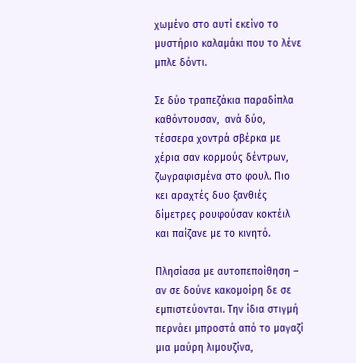χωμένο στο αυτί εκείνο το μυστήριο καλαμάκι που το λένε μπλε δόντι.

Σε δύο τραπεζάκια παραδίπλα καθόντουσαν,  ανά δύο, τέσσερα χοντρά σβέρκα με χέρια σαν κορμούς δέντρων, ζωγραφισμένα στο φουλ. Πιο κει αραχτές δυο ξανθιές δίμετρες ρουφούσαν κοκτέιλ και παίζανε με το κινητό.

Πλησίασα με αυτοπεποίθηση – αν σε δούνε κακομοίρη δε σε εμπιστεύονται. Την ίδια στιγμή περνάει μπροστά από το μαγαζί μια μαύρη λιμουζίνα,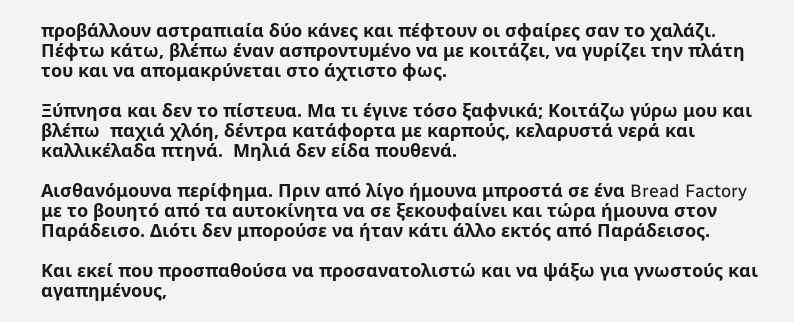προβάλλουν αστραπιαία δύο κάνες και πέφτουν οι σφαίρες σαν το χαλάζι. Πέφτω κάτω, βλέπω έναν ασπροντυμένο να με κοιτάζει, να γυρίζει την πλάτη του και να απομακρύνεται στο άχτιστο φως.

Ξύπνησα και δεν το πίστευα. Μα τι έγινε τόσο ξαφνικά; Κοιτάζω γύρω μου και βλέπω  παχιά χλόη, δέντρα κατάφορτα με καρπούς, κελαρυστά νερά και καλλικέλαδα πτηνά.  Μηλιά δεν είδα πουθενά.

Αισθανόμουνα περίφημα. Πριν από λίγο ήμουνα μπροστά σε ένα Bread Factory με το βουητό από τα αυτοκίνητα να σε ξεκουφαίνει και τώρα ήμουνα στον Παράδεισο. Διότι δεν μπορούσε να ήταν κάτι άλλο εκτός από Παράδεισος.

Και εκεί που προσπαθούσα να προσανατολιστώ και να ψάξω για γνωστούς και αγαπημένους,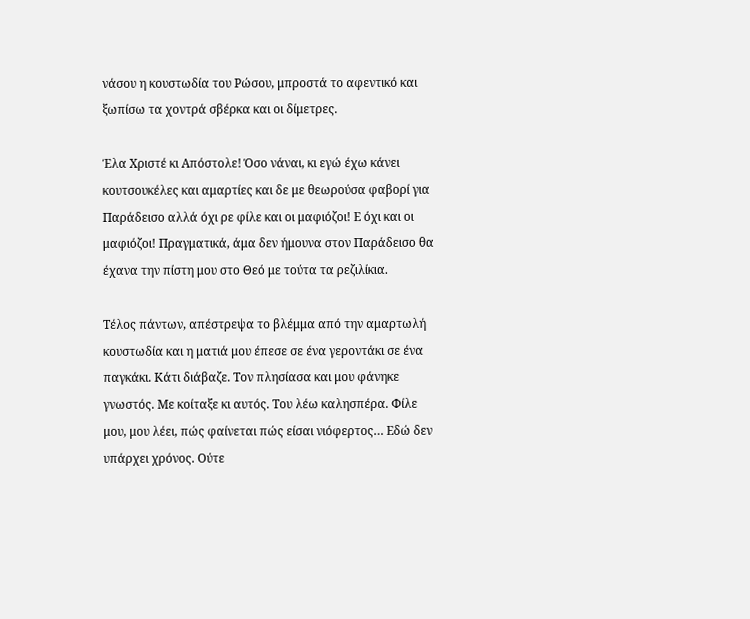νάσου η κουστωδία του Ρώσου, μπροστά το αφεντικό και ξωπίσω τα χοντρά σβέρκα και οι δίμετρες.

Έλα Χριστέ κι Απόστολε! Όσο νάναι, κι εγώ έχω κάνει κουτσουκέλες και αμαρτίες και δε με θεωρούσα φαβορί για Παράδεισο αλλά όχι ρε φίλε και οι μαφιόζοι! Ε όχι και οι μαφιόζοι! Πραγματικά, άμα δεν ήμουνα στον Παράδεισο θα έχανα την πίστη μου στο Θεό με τούτα τα ρεζιλίκια.

Τέλος πάντων, απέστρεψα το βλέμμα από την αμαρτωλή κουστωδία και η ματιά μου έπεσε σε ένα γεροντάκι σε ένα παγκάκι. Κάτι διάβαζε. Τον πλησίασα και μου φάνηκε γνωστός. Με κοίταξε κι αυτός. Του λέω καλησπέρα. Φίλε μου, μου λέει, πώς φαίνεται πώς είσαι νιόφερτος… Εδώ δεν υπάρχει χρόνος. Ούτε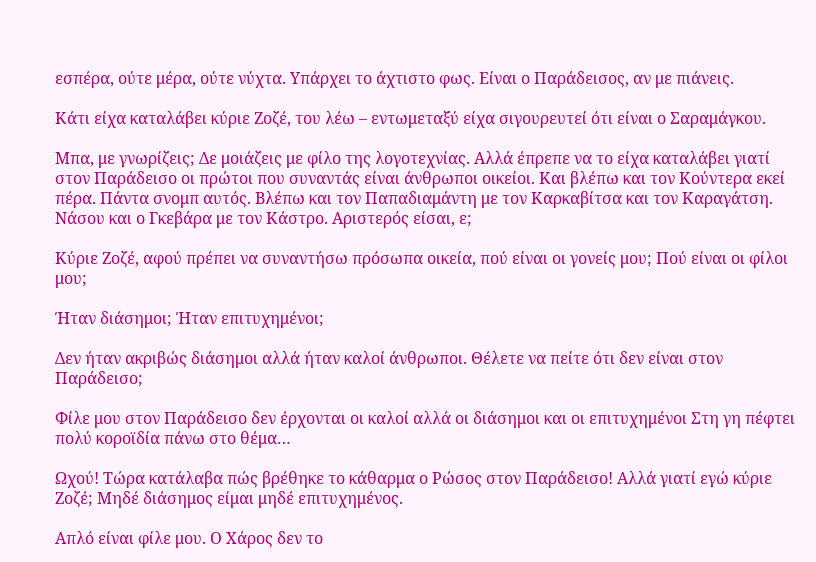εσπέρα, ούτε μέρα, ούτε νύχτα. Υπάρχει το άχτιστο φως. Είναι ο Παράδεισος, αν με πιάνεις.

Κάτι είχα καταλάβει κύριε Ζοζέ, του λέω – εντωμεταξύ είχα σιγουρευτεί ότι είναι ο Σαραμάγκου.

Μπα, με γνωρίζεις; Δε μοιάζεις με φίλο της λογοτεχνίας. Αλλά έπρεπε να το είχα καταλάβει γιατί στον Παράδεισο οι πρώτοι που συναντάς είναι άνθρωποι οικείοι. Και βλέπω και τον Κούντερα εκεί πέρα. Πάντα σνομπ αυτός. Βλέπω και τον Παπαδιαμάντη με τον Καρκαβίτσα και τον Καραγάτση. Νάσου και ο Γκεβάρα με τον Κάστρο. Αριστερός είσαι, ε;

Κύριε Ζοζέ, αφού πρέπει να συναντήσω πρόσωπα οικεία, πού είναι οι γονείς μου; Πού είναι οι φίλοι μου;

Ήταν διάσημοι; Ήταν επιτυχημένοι;

Δεν ήταν ακριβώς διάσημοι αλλά ήταν καλοί άνθρωποι. Θέλετε να πείτε ότι δεν είναι στον Παράδεισο;

Φίλε μου στον Παράδεισο δεν έρχονται οι καλοί αλλά οι διάσημοι και οι επιτυχημένοι Στη γη πέφτει πολύ κοροϊδία πάνω στο θέμα…

Ωχού! Τώρα κατάλαβα πώς βρέθηκε το κάθαρμα ο Ρώσος στον Παράδεισο! Αλλά γιατί εγώ κύριε Ζοζέ; Μηδέ διάσημος είμαι μηδέ επιτυχημένος.

Απλό είναι φίλε μου. Ο Χάρος δεν το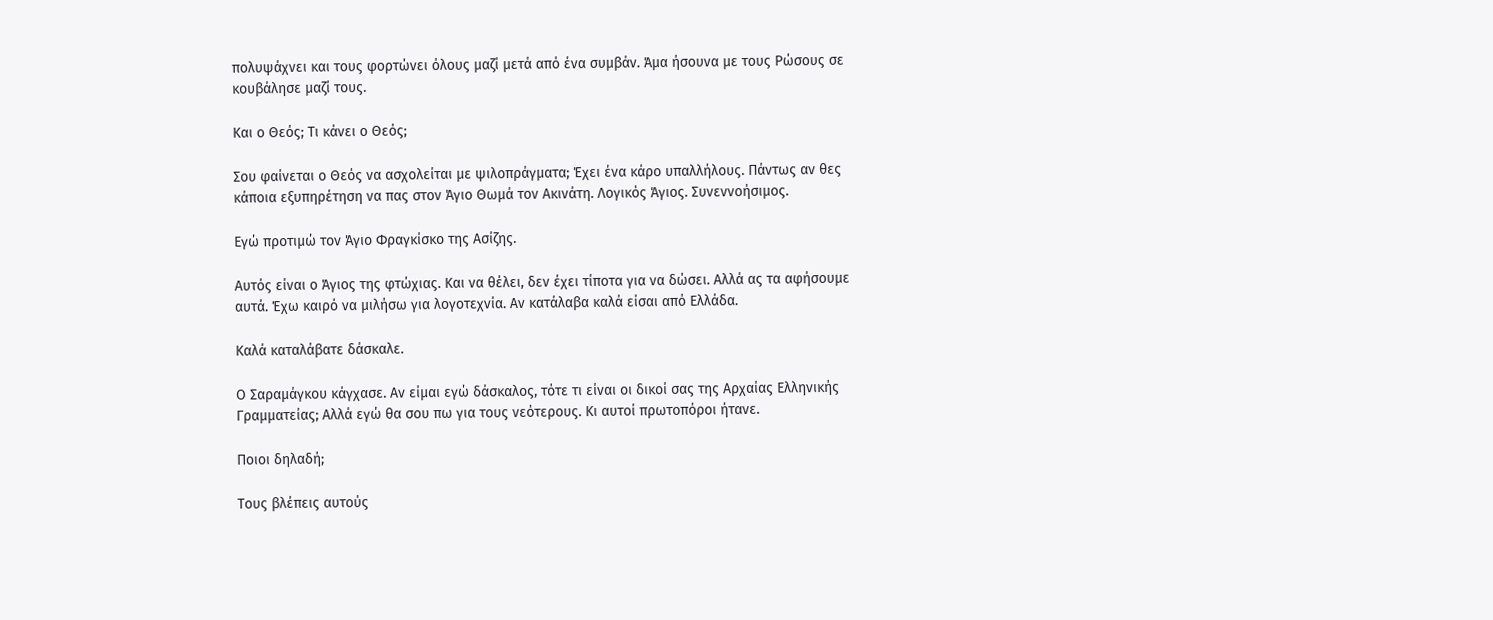πολυψάχνει και τους φορτώνει όλους μαζί μετά από ένα συμβάν. Άμα ήσουνα με τους Ρώσους σε κουβάλησε μαζί τους.

Και ο Θεός; Τι κάνει ο Θεός;

Σου φαίνεται ο Θεός να ασχολείται με ψιλοπράγματα; Έχει ένα κάρο υπαλλήλους. Πάντως αν θες κάποια εξυπηρέτηση να πας στον Άγιο Θωμά τον Ακινάτη. Λογικός Άγιος. Συνεννοήσιμος.

Εγώ προτιμώ τον Άγιο Φραγκίσκο της Ασίζης.

Αυτός είναι ο Άγιος της φτώχιας. Και να θέλει, δεν έχει τίποτα για να δώσει. Αλλά ας τα αφήσουμε αυτά. Έχω καιρό να μιλήσω για λογοτεχνία. Αν κατάλαβα καλά είσαι από Ελλάδα.

Καλά καταλάβατε δάσκαλε.

Ο Σαραμάγκου κάγχασε. Αν είμαι εγώ δάσκαλος, τότε τι είναι οι δικοί σας της Αρχαίας Ελληνικής Γραμματείας; Αλλά εγώ θα σου πω για τους νεότερους. Κι αυτοί πρωτοπόροι ήτανε.

Ποιοι δηλαδή;

Τους βλέπεις αυτούς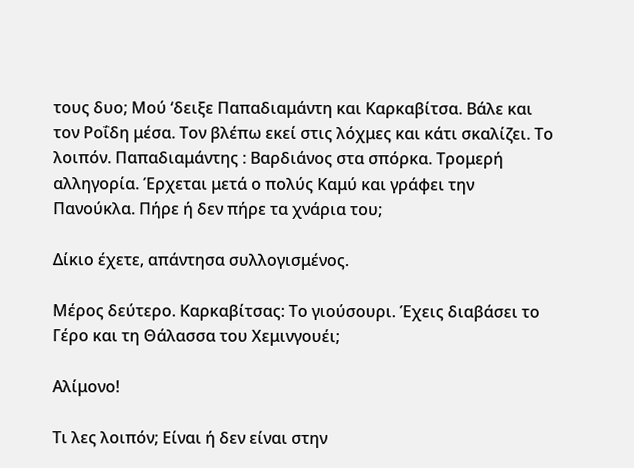τους δυο; Μού ‘δειξε Παπαδιαμάντη και Καρκαβίτσα. Βάλε και τον Ροΐδη μέσα. Τον βλέπω εκεί στις λόχμες και κάτι σκαλίζει. Το λοιπόν. Παπαδιαμάντης : Βαρδιάνος στα σπόρκα. Τρομερή αλληγορία. Έρχεται μετά ο πολύς Καμύ και γράφει την Πανούκλα. Πήρε ή δεν πήρε τα χνάρια του;

Δίκιο έχετε, απάντησα συλλογισμένος.

Μέρος δεύτερο. Καρκαβίτσας: Το γιούσουρι. Έχεις διαβάσει το Γέρο και τη Θάλασσα του Χεμινγουέι;

Αλίμονο!

Τι λες λοιπόν; Είναι ή δεν είναι στην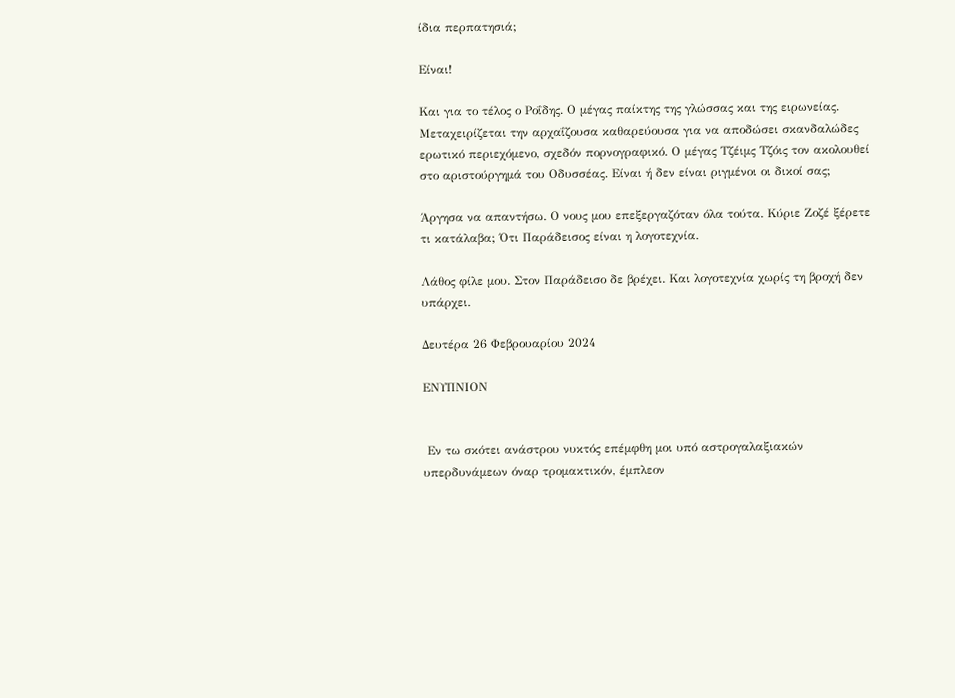ίδια περπατησιά;

Είναι!

Και για το τέλος ο Ροΐδης. Ο μέγας παίκτης της γλώσσας και της ειρωνείας. Μεταχειρίζεται την αρχαΐζουσα καθαρεύουσα για να αποδώσει σκανδαλώδες ερωτικό περιεχόμενο, σχεδόν πορνογραφικό. Ο μέγας Τζέιμς Τζόις τον ακολουθεί στο αριστούργημά του Οδυσσέας. Είναι ή δεν είναι ριγμένοι οι δικοί σας;

Άργησα να απαντήσω. Ο νους μου επεξεργαζόταν όλα τούτα. Κύριε Ζοζέ ξέρετε τι κατάλαβα; Ότι Παράδεισος είναι η λογοτεχνία.

Λάθος φίλε μου. Στον Παράδεισο δε βρέχει. Και λογοτεχνία χωρίς τη βροχή δεν υπάρχει.

Δευτέρα 26 Φεβρουαρίου 2024

ΕΝΥΠΝΙΟΝ


 Εν τω σκότει ανάστρου νυκτός επέμφθη μοι υπό αστρογαλαξιακών υπερδυνάμεων όναρ τρομακτικόν, έμπλεον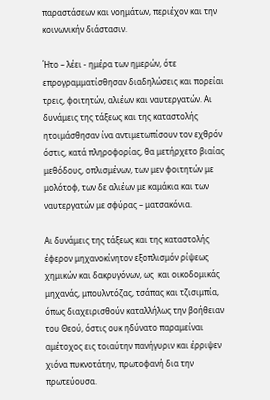παραστάσεων και νοημάτων, περιέχον και την κοινωνικήν διάστασιν.

Ήτο – λέει - ημέρα των ημερών, ότε επρογραμματίσθησαν διαδηλώσεις και πορείαι τρεις, φοιτητών, αλιέων και ναυτεργατών. Αι δυνάμεις της τάξεως και της καταστολής ητοιμάσθησαν ίνα αντιμετωπίσουν τον εχθρόν όστις, κατά πληροφορίας, θα μετήρχετο βιαίας μεθόδους, οπλισμένων, των μεν φοιτητών με μολότοφ, των δε αλιέων με καμάκια και των ναυτεργατών με σφύρας – ματσακόνια.

Αι δυνάμεις της τάξεως και της καταστολής έφερον μηχανοκίνητον εξοπλισμόν ρίψεως χημικών και δακρυγόνων, ως  και οικοδομικάς μηχανάς, μπουλντόζας, τσάπας και τζισιμπία, όπως διαχειρισθούν καταλλήλως την βοήθειαν του Θεού, όστις ουκ ηδύνατο παραμείναι αμέτοχος εις τοιαύτην πανήγυριν και έρριψεν χιόνα πυκνοτάτην, πρωτοφανή δια την πρωτεύουσα.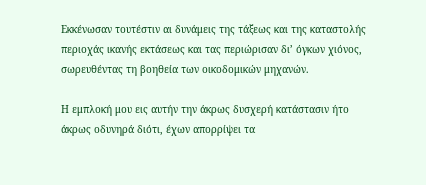Εκκένωσαν τουτέστιν αι δυνάμεις της τάξεως και της καταστολής περιοχάς ικανής εκτάσεως και τας περιώρισαν δι’ όγκων χιόνος, σωρευθέντας τη βοηθεία των οικοδομικών μηχανών.

Η εμπλοκή μου εις αυτήν την άκρως δυσχερή κατάστασιν ήτο άκρως οδυνηρά διότι, έχων απορρίψει τα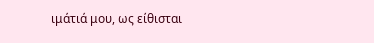ιμάτιά μου, ως είθισται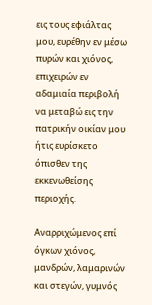εις τους εφιάλτας μου, ευρέθην εν μέσω πυρών και χιόνος, επιχειρών εν αδαμιαία περιβολή να μεταβώ εις την πατρικήν οικίαν μου ήτις ευρίσκετο όπισθεν της εκκενωθείσης περιοχής.

Αναρριχώμενος επί όγκων χιόνος, μανδρών, λαμαρινών και στεγών, γυμνός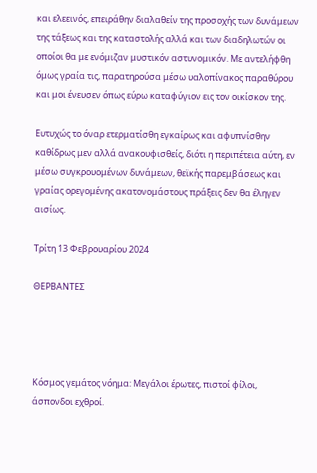και ελεεινός, επειράθην διαλαθείν της προσοχής των δυνάμεων της τάξεως και της καταστολής αλλά και των διαδηλωτών οι οποίοι θα με ενόμιζαν μυστικόν αστυνομικόν. Με αντελήφθη όμως γραία τις, παρατηρούσα μέσω υαλοπίνακος παραθύρου και μοι ένευσεν όπως εύρω καταφύγιον εις τον οικίσκον της.

Ευτυχώς το όναρ ετερματίσθη εγκαίρως και αφυπνίσθην καθίδρως μεν αλλά ανακουφισθείς, διότι η περιπέτεια αύτη, εν μέσω συγκρουομένων δυνάμεων, θεϊκής παρεμβάσεως και γραίας ορεγομένης ακατονομάστους πράξεις δεν θα έληγεν αισίως.

Τρίτη 13 Φεβρουαρίου 2024

ΘΕΡΒΑΝΤΕΣ




Κόσμος γεμάτος νόημα: Μεγάλοι έρωτες, πιστοί φίλοι, άσπονδοι εχθροί.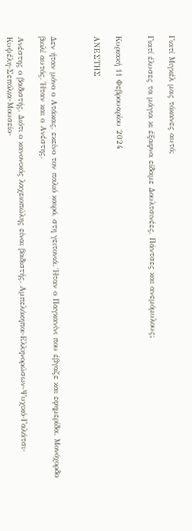Γιατί Μιγκέλ μας τόκανες αυτό;

Γιατί έλυσες τα μάγια κι έξαφνα είδαμε Δουλτσινέες, Πάντσες και ανεμόμυλους;


Κυριακή 11 Φεβρουαρίου 2024

ΑΝΕΣΤΗΣ



Δεν ήταν μόνο ο Ατάκας, εκείνο τον παλιό καιρό, στη γειτονιά. Ήταν ο Παγκανίνι που έβγαζε και εφημερίδα. Μονόχορδο βιολί αυτός. Ήταν και ο Ανέστης.

Ανέστης ο βαδιστής. Διότι ο κανονικός λαχειοπώλης είναι βαδιστής. Αμπελόκηποι-Ελληνορώσων-Ψυχικό-Γαλάτσι-Κυψέλη-Σεπόλια-Μουσείο-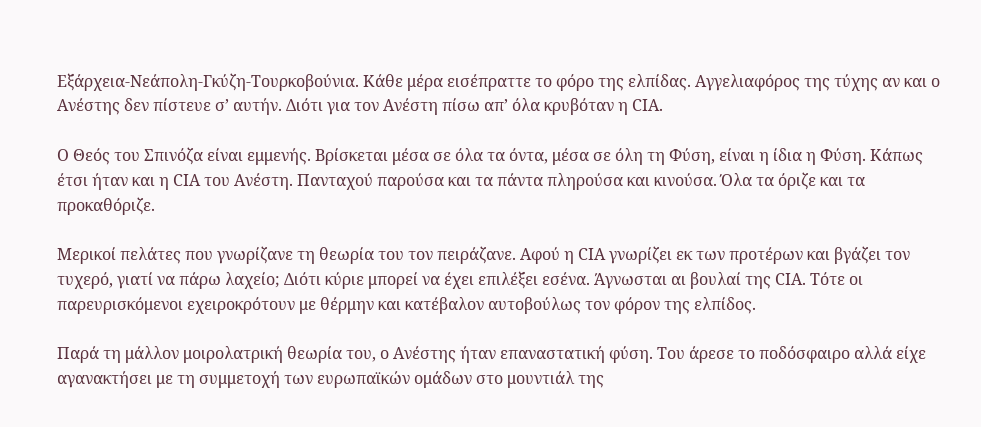Εξάρχεια-Νεάπολη-Γκύζη-Τουρκοβούνια. Κάθε μέρα εισέπραττε το φόρο της ελπίδας. Αγγελιαφόρος της τύχης αν και ο Ανέστης δεν πίστευε σ’ αυτήν. Διότι για τον Ανέστη πίσω απ’ όλα κρυβόταν η CIA.

Ο Θεός του Σπινόζα είναι εμμενής. Βρίσκεται μέσα σε όλα τα όντα, μέσα σε όλη τη Φύση, είναι η ίδια η Φύση. Κάπως έτσι ήταν και η CIA του Ανέστη. Πανταχού παρούσα και τα πάντα πληρούσα και κινούσα. Όλα τα όριζε και τα προκαθόριζε.

Μερικοί πελάτες που γνωρίζανε τη θεωρία του τον πειράζανε. Αφού η CIA γνωρίζει εκ των προτέρων και βγάζει τον τυχερό, γιατί να πάρω λαχείο; Διότι κύριε μπορεί να έχει επιλέξει εσένα. Άγνωσται αι βουλαί της CIA. Τότε οι παρευρισκόμενοι εχειροκρότουν με θέρμην και κατέβαλον αυτοβούλως τον φόρον της ελπίδος.

Παρά τη μάλλον μοιρολατρική θεωρία του, ο Ανέστης ήταν επαναστατική φύση. Του άρεσε το ποδόσφαιρο αλλά είχε αγανακτήσει με τη συμμετοχή των ευρωπαϊκών ομάδων στο μουντιάλ της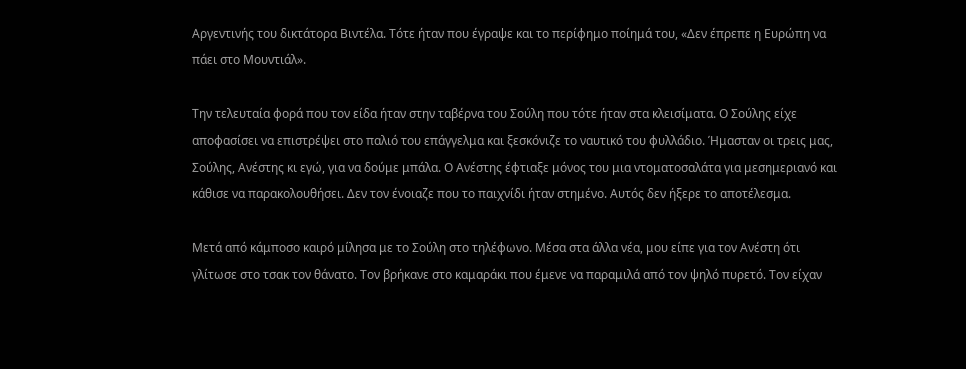Αργεντινής του δικτάτορα Βιντέλα. Τότε ήταν που έγραψε και το περίφημο ποίημά του, «Δεν έπρεπε η Ευρώπη να πάει στο Μουντιάλ».

Την τελευταία φορά που τον είδα ήταν στην ταβέρνα του Σούλη που τότε ήταν στα κλεισίματα. Ο Σούλης είχε αποφασίσει να επιστρέψει στο παλιό του επάγγελμα και ξεσκόνιζε το ναυτικό του φυλλάδιο. Ήμασταν οι τρεις μας, Σούλης, Ανέστης κι εγώ, για να δούμε μπάλα. Ο Ανέστης έφτιαξε μόνος του μια ντοματοσαλάτα για μεσημεριανό και κάθισε να παρακολουθήσει. Δεν τον ένοιαζε που το παιχνίδι ήταν στημένο. Αυτός δεν ήξερε το αποτέλεσμα.

Μετά από κάμποσο καιρό μίλησα με το Σούλη στο τηλέφωνο. Μέσα στα άλλα νέα, μου είπε για τον Ανέστη ότι γλίτωσε στο τσακ τον θάνατο. Τον βρήκανε στο καμαράκι που έμενε να παραμιλά από τον ψηλό πυρετό. Τον είχαν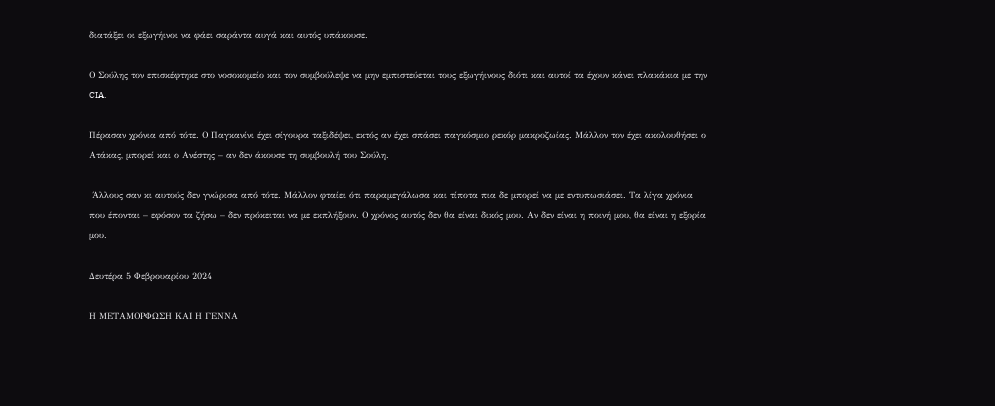διατάξει οι εξωγήινοι να φάει σαράντα αυγά και αυτός υπάκουσε.

Ο Σούλης τον επισκέφτηκε στο νοσοκομείο και τον συμβούλεψε να μην εμπιστεύεται τους εξωγήινους διότι και αυτοί τα έχουν κάνει πλακάκια με την CIA.

Πέρασαν χρόνια από τότε. Ο Παγκανίνι έχει σίγουρα ταξιδέψει, εκτός αν έχει σπάσει παγκόσμιο ρεκόρ μακροζωίας. Μάλλον τον έχει ακολουθήσει ο Ατάκας, μπορεί και ο Ανέστης – αν δεν άκουσε τη συμβουλή του Σούλη.

 Άλλους σαν κι αυτούς δεν γνώρισα από τότε. Μάλλον φταίει ότι παραμεγάλωσα και τίποτα πια δε μπορεί να με εντυπωσιάσει. Τα λίγα χρόνια που έπονται – εφόσον τα ζήσω – δεν πρόκειται να με εκπλήξουν. Ο χρόνος αυτός δεν θα είναι δικός μου. Αν δεν είναι η ποινή μου, θα είναι η εξορία μου.

Δευτέρα 5 Φεβρουαρίου 2024

Η ΜΕΤΑΜΟΡΦΩΣΗ ΚΑΙ Η ΓΕΝΝΑ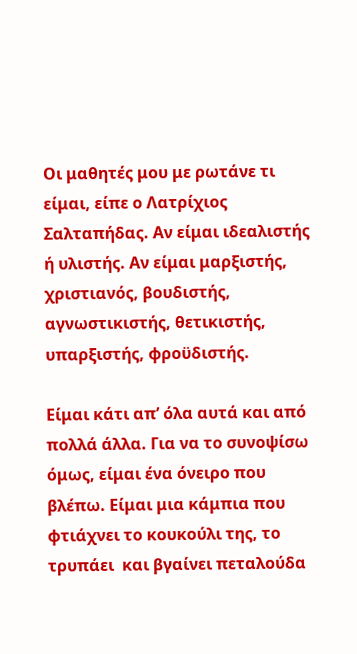Οι μαθητές μου με ρωτάνε τι είμαι, είπε ο Λατρίχιος Σαλταπήδας. Αν είμαι ιδεαλιστής ή υλιστής. Αν είμαι μαρξιστής, χριστιανός, βουδιστής, αγνωστικιστής, θετικιστής, υπαρξιστής, φροϋδιστής.

Είμαι κάτι απ’ όλα αυτά και από πολλά άλλα. Για να το συνοψίσω όμως, είμαι ένα όνειρο που βλέπω. Είμαι μια κάμπια που φτιάχνει το κουκούλι της, το τρυπάει  και βγαίνει πεταλούδα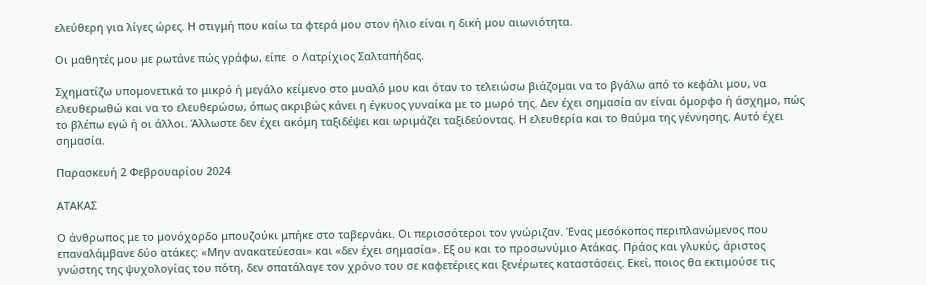ελεύθερη για λίγες ώρες. Η στιγμή που καίω τα φτερά μου στον ήλιο είναι η δική μου αιωνιότητα.

Οι μαθητές μου με ρωτάνε πώς γράφω, είπε  ο Λατρίχιος Σαλταπήδας.

Σχηματίζω υπομονετικά το μικρό ή μεγάλο κείμενο στο μυαλό μου και όταν το τελειώσω βιάζομαι να το βγάλω από το κεφάλι μου, να ελευθερωθώ και να το ελευθερώσω, όπως ακριβώς κάνει η έγκυος γυναίκα με το μωρό της. Δεν έχει σημασία αν είναι όμορφο ή άσχημο, πώς το βλέπω εγώ ή οι άλλοι. Άλλωστε δεν έχει ακόμη ταξιδέψει και ωριμάζει ταξιδεύοντας. Η ελευθερία και το θαύμα της γέννησης. Αυτό έχει σημασία.

Παρασκευή 2 Φεβρουαρίου 2024

ΑΤΑΚΑΣ

Ο άνθρωπος με το μονόχορδο μπουζούκι μπήκε στο ταβερνάκι. Οι περισσότεροι τον γνώριζαν. Ένας μεσόκοπος περιπλανώμενος που επαναλάμβανε δύο ατάκες: «Μην ανακατεύεσαι» και «δεν έχει σημασία». Εξ ου και το προσωνύμιο Ατάκας. Πράος και γλυκύς, άριστος γνώστης της ψυχολογίας του πότη, δεν σπατάλαγε τον χρόνο του σε καφετέριες και ξενέρωτες καταστάσεις. Εκεί, ποιος θα εκτιμούσε τις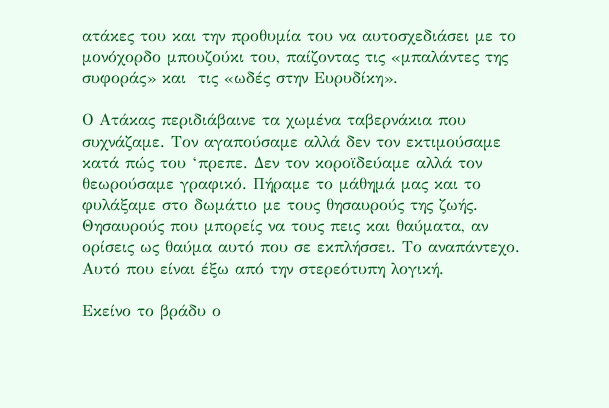ατάκες του και την προθυμία του να αυτοσχεδιάσει με το μονόχορδο μπουζούκι του, παίζοντας τις «μπαλάντες της συφοράς» και  τις «ωδές στην Ευρυδίκη».

Ο Ατάκας περιδιάβαινε τα χωμένα ταβερνάκια που συχνάζαμε. Τον αγαπούσαμε αλλά δεν τον εκτιμούσαμε κατά πώς του ‘πρεπε. Δεν τον κοροϊδεύαμε αλλά τον θεωρούσαμε γραφικό. Πήραμε το μάθημά μας και το φυλάξαμε στο δωμάτιο με τους θησαυρούς της ζωής. Θησαυρούς που μπορείς να τους πεις και θαύματα, αν ορίσεις ως θαύμα αυτό που σε εκπλήσσει. Το αναπάντεχο. Αυτό που είναι έξω από την στερεότυπη λογική.

Εκείνο το βράδυ ο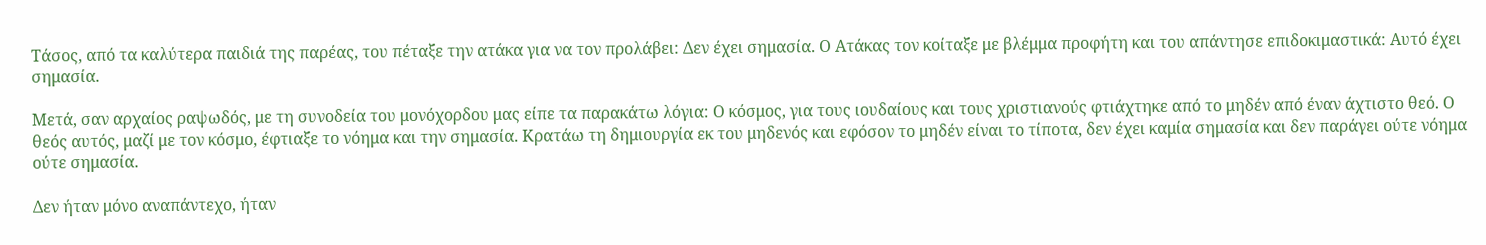Τάσος, από τα καλύτερα παιδιά της παρέας, του πέταξε την ατάκα για να τον προλάβει: Δεν έχει σημασία. Ο Ατάκας τον κοίταξε με βλέμμα προφήτη και του απάντησε επιδοκιμαστικά: Αυτό έχει σημασία.

Μετά, σαν αρχαίος ραψωδός, με τη συνοδεία του μονόχορδου μας είπε τα παρακάτω λόγια: Ο κόσμος, για τους ιουδαίους και τους χριστιανούς φτιάχτηκε από το μηδέν από έναν άχτιστο θεό. Ο θεός αυτός, μαζί με τον κόσμο, έφτιαξε το νόημα και την σημασία. Κρατάω τη δημιουργία εκ του μηδενός και εφόσον το μηδέν είναι το τίποτα, δεν έχει καμία σημασία και δεν παράγει ούτε νόημα ούτε σημασία.

Δεν ήταν μόνο αναπάντεχο, ήταν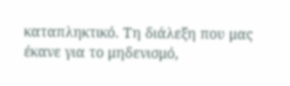καταπληκτικό. Τη διάλεξη που μας έκανε για το μηδενισμό,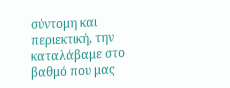σύντομη και περιεκτική, την καταλάβαμε στο βαθμό που μας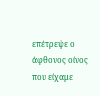επέτρεψε ο άφθονος οίνος  που είχαμε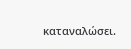καταναλώσει.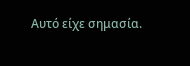Αυτό είχε σημασία.